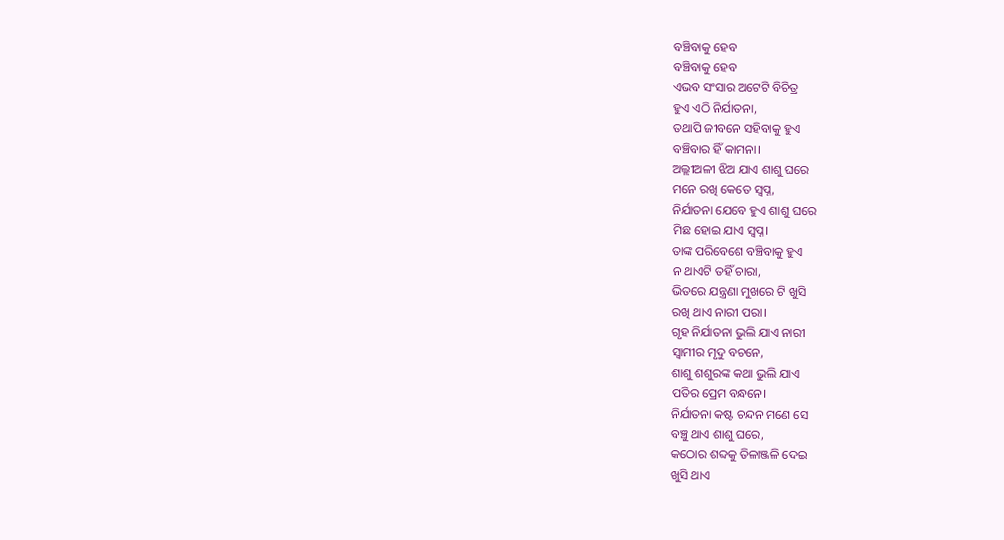ବଞ୍ଚିବାକୁ ହେବ
ବଞ୍ଚିବାକୁ ହେବ
ଏଭବ ସଂସାର ଅଟେଟି ବିଚିତ୍ର
ହୁଏ ଏଠି ନିର୍ଯାତନା,
ତଥାପି ଜୀବନେ ସହିବାକୁ ହୁଏ
ବଞ୍ଚିବାର ହିଁ କାମନା।
ଅଲ୍ଲୀଅଳୀ ଝିଅ ଯାଏ ଶାଶୁ ଘରେ
ମନେ ରଖି କେତେ ସ୍ବପ୍ନ,
ନିର୍ଯାତନା ଯେବେ ହୁଏ ଶାଶୁ ଘରେ
ମିଛ ହୋଇ ଯାଏ ସ୍ବପ୍ନ।
ତାଙ୍କ ପରିବେଶେ ବଞ୍ଚିବାକୁ ହୁଏ
ନ ଥାଏଟି ତହିଁ ଚାରା,
ଭିତରେ ଯନ୍ତ୍ରଣା ମୁଖରେ ଟି ଖୁସି
ରଖି ଥାଏ ନାରୀ ପରା।
ଗୃହ ନିର୍ଯାତନା ଭୁଲି ଯାଏ ନାରୀ
ସ୍ବାମୀର ମୃଦୁ ବଚନେ,
ଶାଶୁ ଶଶୁରଙ୍କ କଥା ଭୁଲି ଯାଏ
ପତିର ପ୍ରେମ ବନ୍ଧନେ।
ନିର୍ଯାତନା କଷ୍ଟ ଚନ୍ଦନ ମଣେ ସେ
ବଞ୍ଚୁ ଥାଏ ଶାଶୁ ଘରେ,
କଠୋର ଶବ୍ଦକୁ ତିଳାଞ୍ଜଳି ଦେଇ
ଖୁସି ଥାଏ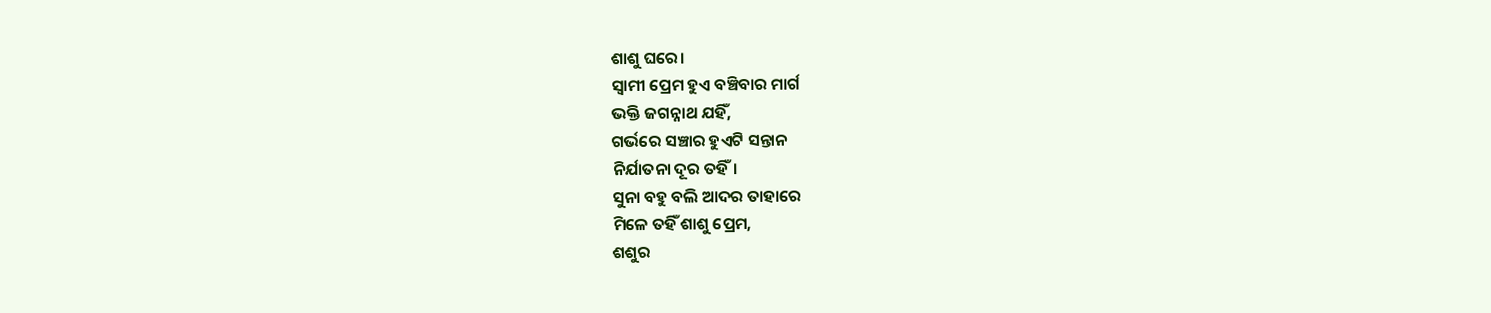ଶାଶୁ ଘରେ।
ସ୍ବାମୀ ପ୍ରେମ ହୁଏ ବଞ୍ଚିବାର ମାର୍ଗ
ଭକ୍ତି ଜଗନ୍ନାଥ ଯହିଁ,
ଗର୍ଭରେ ସଞ୍ଚାର ହୁଏଟି ସନ୍ତାନ
ନିର୍ଯାତନା ଦୂର ତହିଁ।
ସୁନା ବହୁ ବଲି ଆଦର ତାହାରେ
ମିଳେ ତହିଁ ଶାଶୁ ପ୍ରେମ,
ଶଶୁର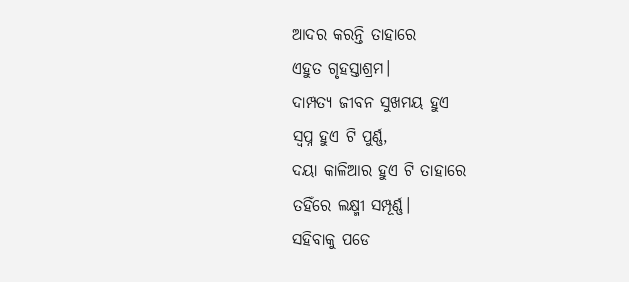ଆଦର କରନ୍ତି ତାହାରେ
ଏହୁତ ଗୃହସ୍ତାଶ୍ରମ।
ଦାମ୍ପତ୍ୟ ଜୀବନ ସୁଖମୟ ହୁଏ
ସ୍ବପ୍ନ ହୁଏ ଟି ପୁର୍ଣ୍ଣ,
ଦୟା କାଳିଆର ହୁଏ ଟି ତାହାରେ
ତହିଁରେ ଲକ୍ଷ୍ମୀ ସମ୍ପୂର୍ଣ୍ଣ।
ସହିବାକୁ ପଡେ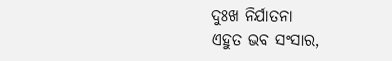ଦୁଃଖ ନିର୍ଯାତନା
ଏହୁତ ଭବ ସଂସାର,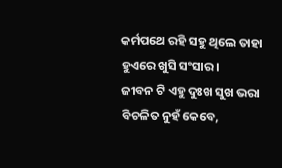କର୍ମପଥେ ରହି ସହୁ ଥିଲେ ତାହା
ହୁଏରେ ଖୁସି ସଂସାର।
ଜୀବନ ଟି ଏହୁ ଦୁଃଖ ସୁଖ ଭରା
ବିଚଳିତ ନୁହଁ କେବେ,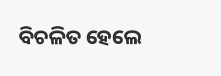ବିଚଳିତ ହେଲେ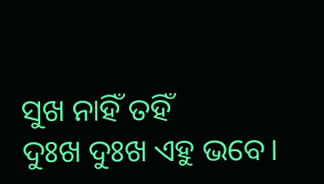ସୁଖ ନାହିଁ ତହିଁ
ଦୁଃଖ ଦୁଃଖ ଏହୁ ଭବେ।